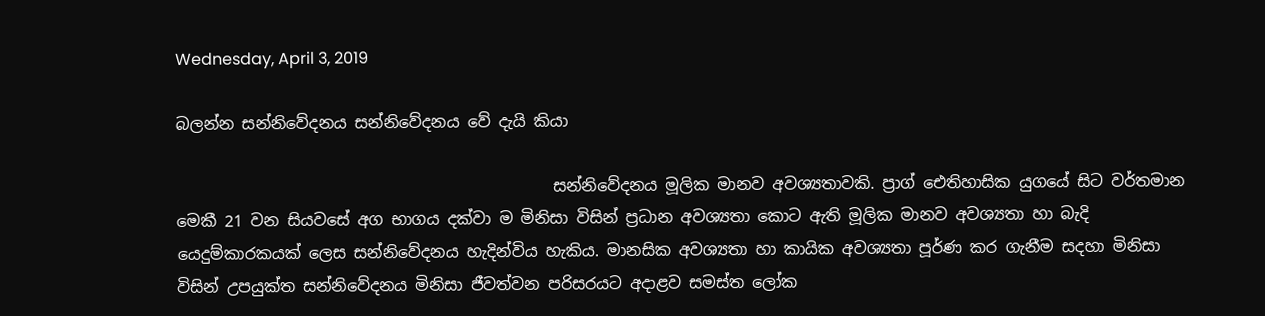Wednesday, April 3, 2019

බලන්න සන්නිවේදනය සන්නිවේදනය වේ දැයි කියා

                                               සන්නිවේදනය මූලික මානව අවශ්‍යතාවකි. ප්‍රාග් ඓතිහාසික යුගයේ සිට වර්තමාන මෙකී 21 වන සියවසේ අග භාගය දක්වා ම මිනිසා විසින් ප්‍රධාන අවශ්‍යතා කොට ඇති මූලික මානව අවශ්‍යතා හා බැදි යෙදුම්කාරකයක් ලෙස සන්නිවේදනය හැදින්විය හැකිය. මානසික අවශ්‍යතා හා කායික අවශ්‍යතා පූර්ණ කර ගැනීම සදහා මිනිසා විසින් උපයුක්ත සන්නිවේදනය මිනිසා ජීවත්වන පරිසරයට අදාළව සමස්ත ලෝක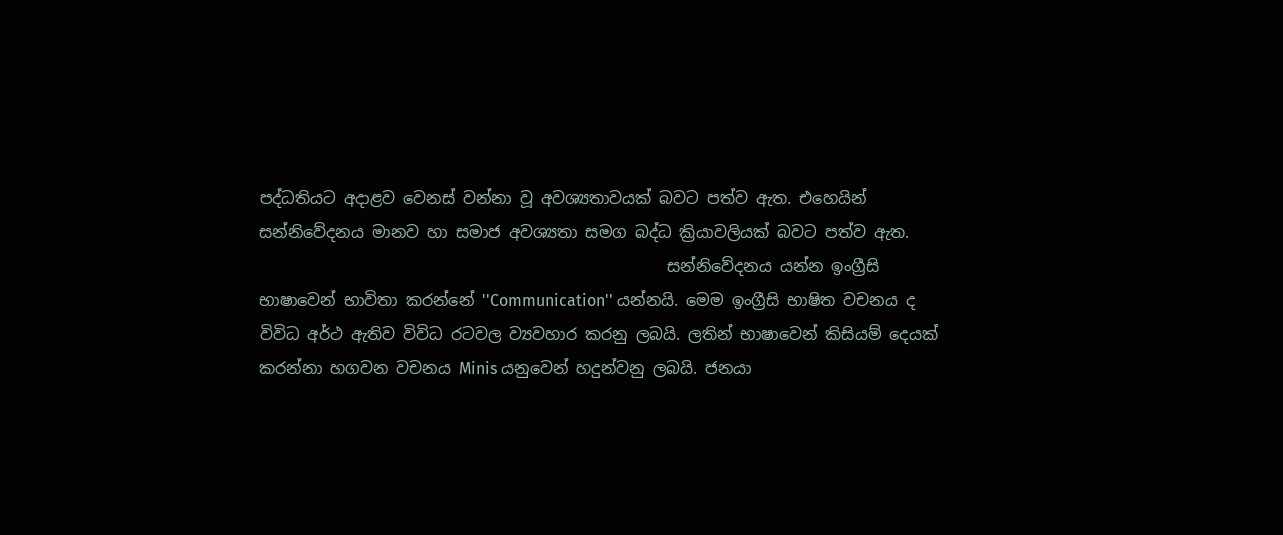පද්ධතියට අදාළව වෙනස් වන්නා වූ අවශ්‍යතාවයක් බවට පත්ව ඇත. එහෙයින් සන්නිවේදනය මානව හා සමාජ අවශ්‍යතා සමග බද්ධ ක්‍රියාවලියක් බවට පත්ව ඇත.
                                                   සන්නිවේදනය යන්න ඉංග්‍රීසි භාෂාවෙන් භාවිතා කරන්නේ ''Communication'' යන්නයි. මෙම ඉංග්‍රීසි භාෂිත වචනය ද විවිධ අර්ථ ඇතිව විවිධ රටවල ව්‍යවහාර කරනු ලබයි. ලතින් භාෂාවෙන් කිසියම් දෙයක් කරන්නා හගවන වචනය Minis යනුවෙන් හදුන්වනු ලබයි. ජනයා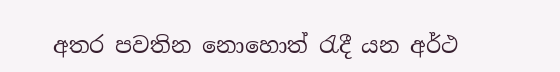අතර පවතින නොහොත් රැදී යන අර්ථ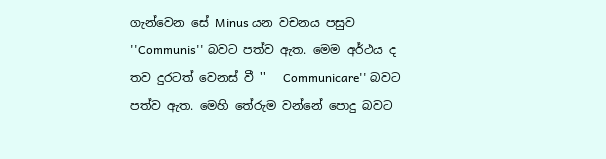ගැන්වෙන සේ Minus යන වචනය පසුව ''Communis'' බවට පත්ව ඇත. මෙම අර්ථය ද තව දුරටත් වෙනස් වී ''   Communicare'' බවට පත්ව ඇත. මෙහි තේරුම වන්නේ පොදු බවට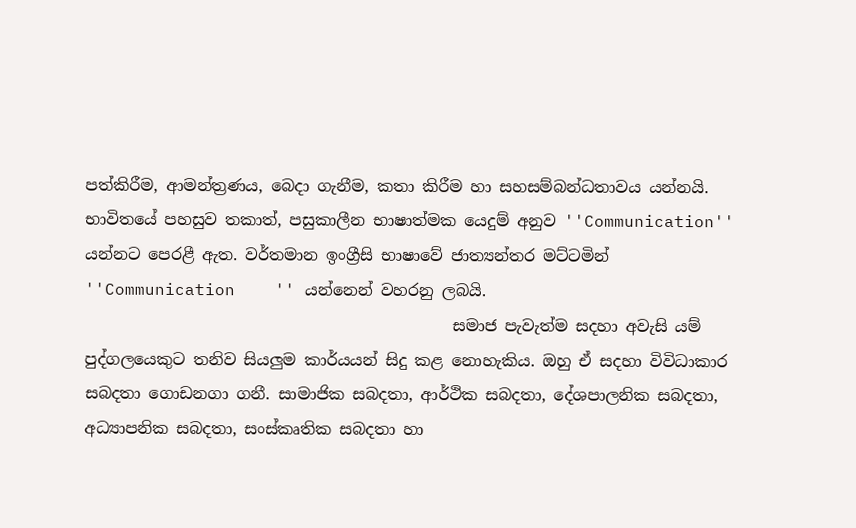පත්කිරීම, ආමන්ත්‍රණය, බෙදා ගැනීම, කතා කිරීම හා සහසම්බන්ධතාවය යන්නයි. භාවිතයේ පහසුව තකාත්, පසුකාලීන භාෂාත්මක යෙදුම් අනුව ''Communication'' යන්නට පෙරළී ඇත. වර්තමාන ඉංග්‍රීසි භාෂාවේ ජාත්‍යන්තර මට්ටමින් ''Communication    '' යන්නෙන් වහරනු ලබයි.
                                              සමාජ පැවැත්ම සදහා අවැසි යම් පුද්ගලයෙකුට තනිව සියලුම කාර්යයන් සිදු කළ නොහැකිය. ඔහු ඒ සදහා විවිධාකාර සබදතා ගොඩනගා ගනී. සාමාජික සබදතා, ආර්ථික සබදතා, දේශපාලනික සබදතා, අධ්‍යාපනික සබදතා, සංස්කෘතික සබදතා හා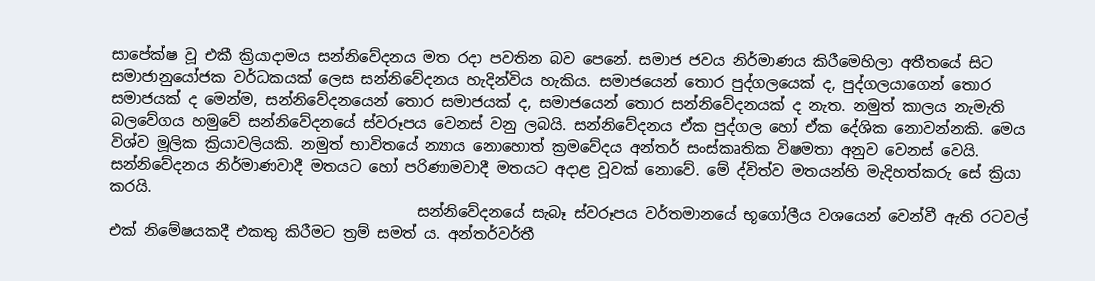සාපේක්ෂ වූ එකී ක්‍රියාදාමය සන්නිවේදනය මත රදා පවතින බව පෙනේ. සමාජ ජවය නිර්මාණය කිරීමෙහිලා අතීතයේ සිට සමාජානුයෝජක වර්ධකයක් ලෙස සන්නිවේදනය හැදින්විය හැකිය. සමාජයෙන් තොර පුද්ගලයෙක් ද, පුද්ගලයාගෙන් තොර සමාජයක් ද මෙන්ම, සන්නිවේදනයෙන් තොර සමාජයක් ද, සමාජයෙන් තොර සන්නිවේදනයක් ද නැත. නමුත් කාලය නැමැති බලවේගය හමුවේ සන්නිවේදනයේ ස්වරූපය වෙනස් වනු ලබයි. සන්නිවේදනය ඒක පුද්ගල හෝ ඒක දේශික නොවන්නකි. මෙය විශ්ව මූලික ක්‍රියාවලියකි. නමුත් භාවිතයේ න්‍යාය නොහොත් ක්‍රමවේදය අන්තර් සංස්කෘතික විෂමතා අනුව වෙනස් වෙයි. සන්නිවේදනය නිර්මාණවාදී මතයට හෝ පරිණාමවාදී මතයට අදාළ වූවක් නොවේ. මේ ද්විත්ව මතයන්හි මැදිහත්කරු සේ ක්‍රියා කරයි.
                                         සන්නිවේදනයේ සැබෑ ස්වරූපය වර්තමානයේ භූගෝලීය වශයෙන් වෙන්වී ඇති රටවල් එක් නිමේෂයකදී එකතු කිරීමට ත්‍රම් සමත් ය. අන්තර්වර්තී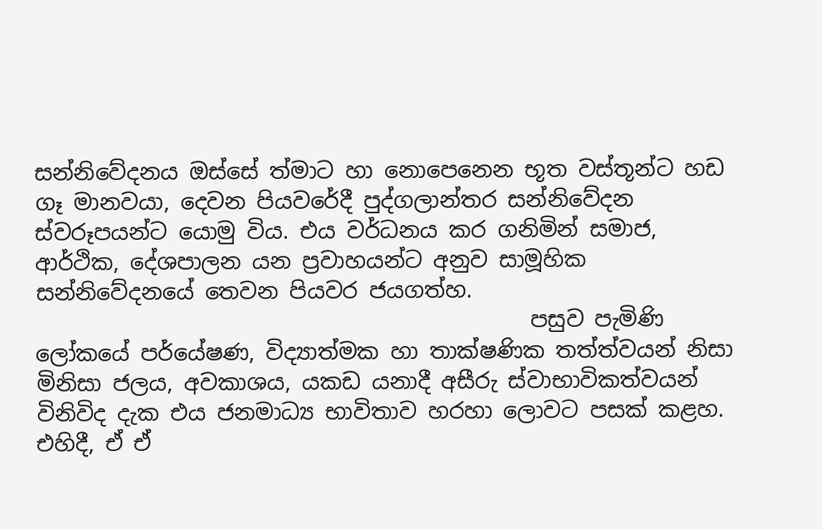සන්නිවේදනය ඔස්සේ ත්මාට හා නොපෙනෙන භූත වස්තූන්ට හඩ ගෑ මානවයා, දෙවන පියවරේදී පුද්ගලාන්තර සන්නිවේදන ස්වරූපයන්ට යොමු විය. එය වර්ධනය කර ගනිමින් සමාජ, ආර්ථික, දේශපාලන යන ප්‍රවාහයන්ට අනුව සාමූහික සන්නිවේදනයේ තෙවන පියවර ජයගත්හ.
                                             පසුව පැමිණි ලෝකයේ පර්යේෂණ, විද්‍යාත්මක හා තාක්ෂණික තත්ත්වයන් නිසා මිනිසා ජලය, අවකාශය, යකඩ යනාදී අසීරු ස්වාභාවිකත්වයන් විනිවිද දැක එය ජනමාධ්‍ය භාවිතාව හරහා ලොවට පසක් කළහ. එහිදී, ඒ ඒ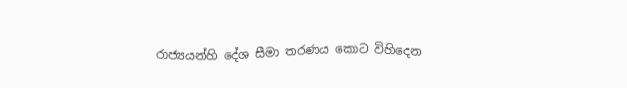රාජ්‍යයන්හි දේශ සීමා තරණය කොට විහිදෙන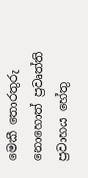මෙකී තොරතුරු නොහොත් ප්‍රවෘත්ති ප්‍රවාහය හේතු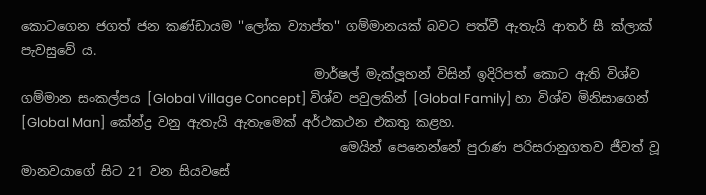කොටගෙන ජගත් ජන කණ්ඩායම ''ලෝක ව්‍යාප්ත'' ගම්මානයක් බවට පත්වී ඇතැයි ආතර් සී ක්ලාක් පැවසුවේ ය.
                                             මාර්ෂල් මැක්ලූහන් විසින් ඉදිරිපත් කොට ඇති විශ්ව ගම්මාන සංකල්පය [Global Village Concept] විශ්ව පවුලකින් [Global Family] හා විශ්ව මිනිසාගෙන් [Global Man] කේන්ද්‍ර වනු ඇතැයි ඇතැමෙක් අර්ථකථන එකතු කළහ.
                                                 මෙයින් පෙනෙන්නේ පුරාණ පරිසරානුගතව ජීවත් වූ මානවයාගේ සිට 21 වන සියවසේ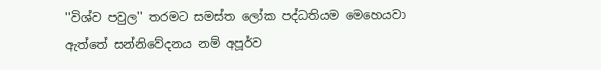''විශ්ව පවුල'' තරමට සමස්ත ලෝක පද්ධතියම මෙහෙයවා ඇත්තේ සන්නිවේදනය නම් අපූර්ව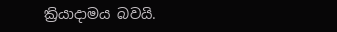ක්‍රියාදාමය බවයි.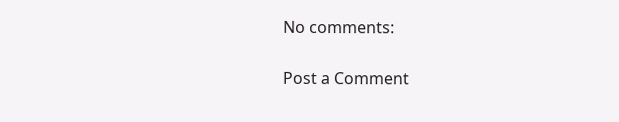No comments:

Post a Comment